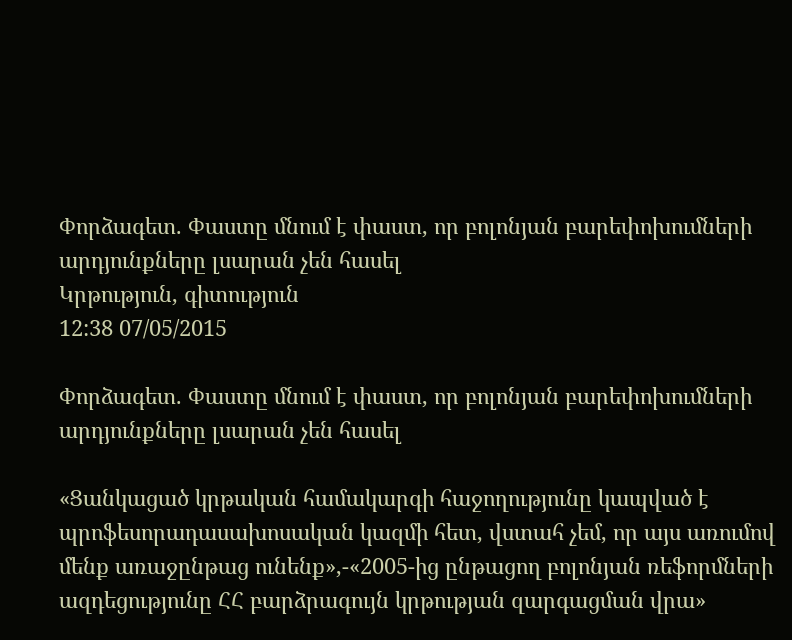Փորձագետ. Փաստը մնում է փաստ, որ բոլոնյան բարեփոխումների արդյունքները լսարան չեն հասել
Կրթություն, գիտություն
12:38 07/05/2015

Փորձագետ. Փաստը մնում է փաստ, որ բոլոնյան բարեփոխումների արդյունքները լսարան չեն հասել

«Ցանկացած կրթական համակարգի հաջողությունը կապված է պրոֆեսորադասախոսական կազմի հետ, վստահ չեմ, որ այս առումով մենք առաջընթաց ունենք»,-«2005-ից ընթացող բոլոնյան ռեֆորմների ազդեցությունը ՀՀ բարձրագույն կրթության զարգացման վրա»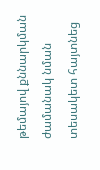թեմայով քննարկման ժամանակ նման տեսակետ հայտնեց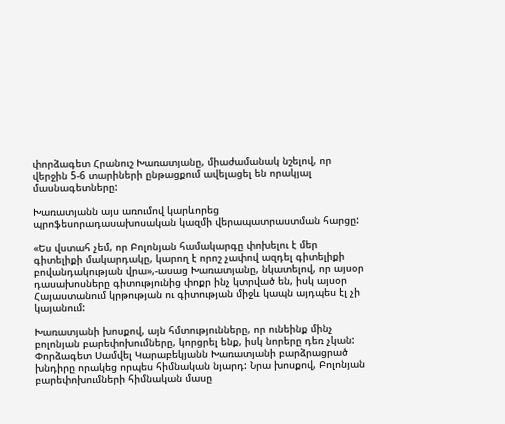փորձագետ Հրանուշ Խառատյանը, միաժամանակ նշելով, որ վերջին 5-6 տարիների ընթացքում ավելացել են որակյալ մասնագետները:

Խառատյանն այս առումով կարևորեց պրոֆեսորադասախոսական կազմի վերապատրաստման հարցը:

«Ես վստահ չեմ, որ Բոլոնյան համակարգը փոխելու է մեր գիտելիքի մակարդակը, կարող է որոշ չափով ազդել գիտելիքի բովանդակության վրա»,-ասաց Խառատյանը, նկատելով, որ այսօր դասախոսները գիտությունից փոքր ինչ կտրված են, իսկ այսօր Հայաստանում կրթության ու գիտության միջև կապն այդպես էլ չի կայանում:

Խառատյանի խոսքով, այն հմտությունները, որ ունեինք մինչ բոլոնյան բարեփոխումները, կորցրել ենք, իսկ նորերը դեռ չկան:
Փորձագետ Սամվել Կարաբեկյանն Խառատյանի բարձրացրած խնդիրը որակեց որպես հիմնական նյարդ: Նրա խոսքով, Բոլոնյան բարեփոխումների հիմնական մասը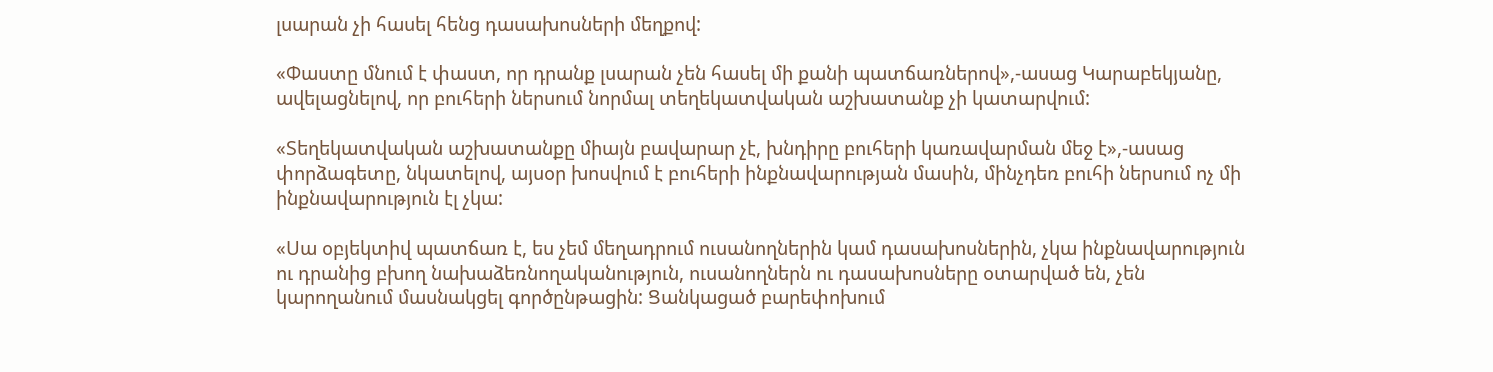լսարան չի հասել հենց դասախոսների մեղքով:

«Փաստը մնում է փաստ, որ դրանք լսարան չեն հասել մի քանի պատճառներով»,-ասաց Կարաբեկյանը, ավելացնելով, որ բուհերի ներսում նորմալ տեղեկատվական աշխատանք չի կատարվում:

«Տեղեկատվական աշխատանքը միայն բավարար չէ, խնդիրը բուհերի կառավարման մեջ է»,-ասաց փորձագետը, նկատելով, այսօր խոսվում է բուհերի ինքնավարության մասին, մինչդեռ բուհի ներսում ոչ մի ինքնավարություն էլ չկա:

«Սա օբյեկտիվ պատճառ է, ես չեմ մեղադրում ուսանողներին կամ դասախոսներին, չկա ինքնավարություն ու դրանից բխող նախաձեռնողականություն, ուսանողներն ու դասախոսները օտարված են, չեն կարողանում մասնակցել գործընթացին: Ցանկացած բարեփոխում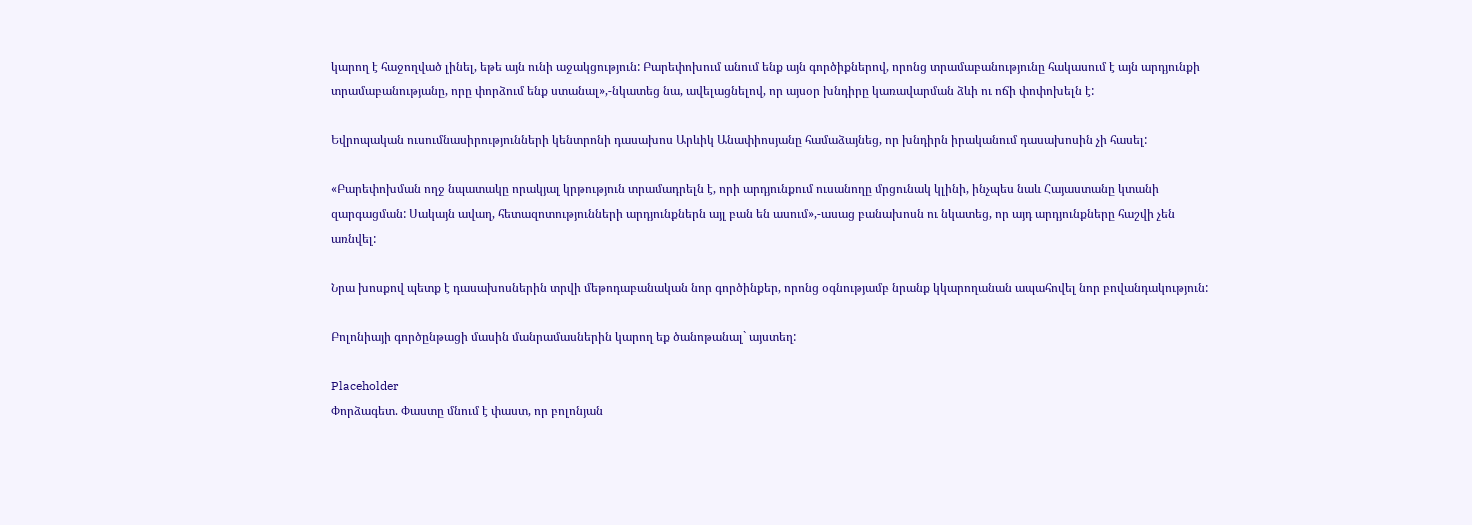կարող է հաջողված լինել, եթե այն ունի աջակցություն: Բարեփոխում անում ենք այն գործիքներով, որոնց տրամաբանությունը հակասում է այն արդյունքի տրամաբանությանը, որը փորձում ենք ստանալ»,-նկատեց նա, ավելացնելով, որ այսօր խնդիրը կառավարման ձևի ու ոճի փոփոխելն է:

Եվրոպական ուսումնասիրությունների կենտրոնի դասախոս Արևիկ Անափիոսյանը համաձայնեց, որ խնդիրն իրականում դասախոսին չի հասել:

«Բարեփոխման ողջ նպատակը որակյալ կրթություն տրամադրելն է, որի արդյունքում ուսանողը մրցունակ կլինի, ինչպես նաև Հայաստանը կտանի զարգացման: Սակայն ավաղ, հետազոտությունների արդյունքներն այլ բան են ասում»,-ասաց բանախոսն ու նկատեց, որ այդ արդյունքները հաշվի չեն առնվել:

Նրա խոսքով պետք է դասախոսներին տրվի մեթոդաբանական նոր գործինքեր, որոնց օգնությամբ նրանք կկարողանան ապահովել նոր բովանդակություն:

Բոլոնիայի գործընթացի մասին մանրամասներին կարող եք ծանոթանալ` այստեղ:

Placeholder
Փորձագետ. Փաստը մնում է փաստ, որ բոլոնյան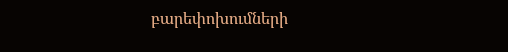բարեփոխումների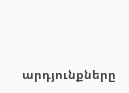արդյունքները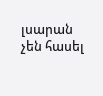լսարան չեն հասել